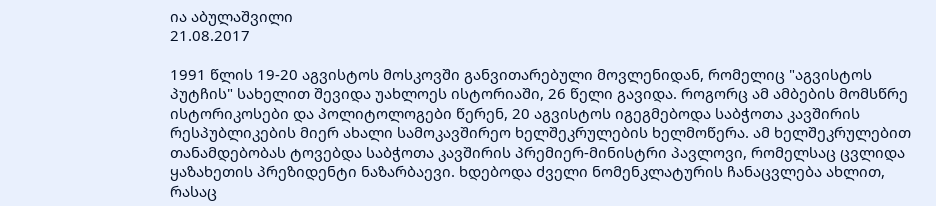ია აბულაშვილი
21.08.2017

1991 წლის 19-20 აგვისტოს მოსკოვში განვითარებული მოვლენიდან, რომელიც "აგვისტოს პუტჩის" სახელით შევიდა უახლოეს ისტორიაში, 26 წელი გავიდა. როგორც ამ ამბების მომსწრე ისტორიკოსები და პოლიტოლოგები წერენ, 20 აგვისტოს იგეგმებოდა საბჭოთა კავშირის რესპუბლიკების მიერ ახალი სამოკავშირეო ხელშეკრულების ხელმოწერა. ამ ხელშეკრულებით თანამდებობას ტოვებდა საბჭოთა კავშირის პრემიერ-მინისტრი პავლოვი, რომელსაც ცვლიდა ყაზახეთის პრეზიდენტი ნაზარბაევი. ხდებოდა ძველი ნომენკლატურის ჩანაცვლება ახლით, რასაც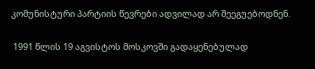კომუნისტური პარტიის წევრები ადვილად არ შეეგუებოდნენ.

 1991 წლის 19 აგვისტოს მოსკოვში გადაყენებულად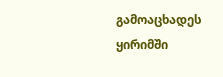გამოაცხადეს ყირიმში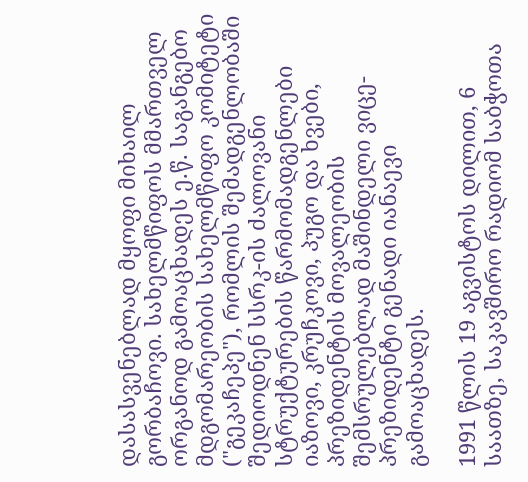დასასვენებლად მყოფი მიხაილ გორბაჩოვი. სახელმწიფოს მმართველ ორგანოდ გამოაცხადეს ე.წ. საგანგებო მდგომარეობის სახელმწიფო კომიტეტი ("გეკაჩეპე"), რომლის შემადგენლობაში შედიოდნენ სსრკ-ის ძალოვანი სტრუქტურების წარმომადგენლები იაზოვი, კრუჩკოვი, პუგო და ხვები, პრეზიდენტის მოვალეობის შემსრულებლად მაშინდელი ვიცე-პრეზიდენტი გენადი იანაევი გამოაცხადეს.

1991 წლის 19 აგვისტოს დილით, 6 საათზე, საკავშირო რადიომ საბჭოთა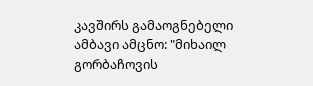კავშირს გამაოგნებელი ამბავი ამცნო: "მიხაილ გორბაჩოვის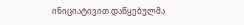ინიციატივით დაწყებულმა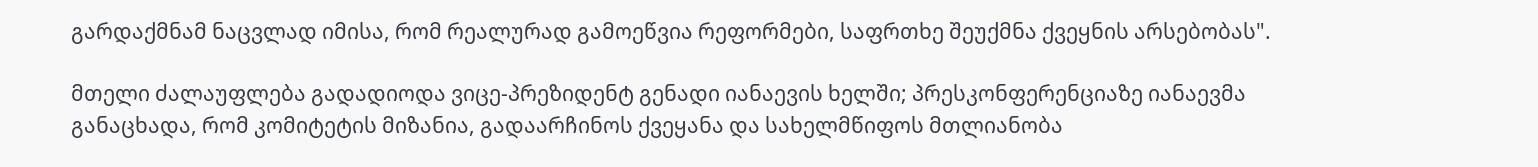გარდაქმნამ ნაცვლად იმისა, რომ რეალურად გამოეწვია რეფორმები, საფრთხე შეუქმნა ქვეყნის არსებობას".

მთელი ძალაუფლება გადადიოდა ვიცე-პრეზიდენტ გენადი იანაევის ხელში; პრესკონფერენციაზე იანაევმა განაცხადა, რომ კომიტეტის მიზანია, გადაარჩინოს ქვეყანა და სახელმწიფოს მთლიანობა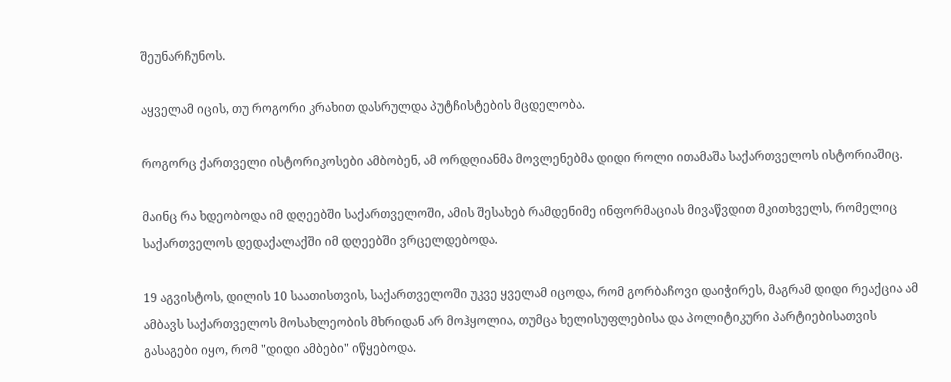შეუნარჩუნოს.

აყველამ იცის, თუ როგორი კრახით დასრულდა პუტჩისტების მცდელობა.

როგორც ქართველი ისტორიკოსები ამბობენ, ამ ორდღიანმა მოვლენებმა დიდი როლი ითამაშა საქართველოს ისტორიაშიც.

მაინც რა ხდეობოდა იმ დღეებში საქართველოში, ამის შესახებ რამდენიმე ინფორმაციას მივაწვდით მკითხველს, რომელიც საქართველოს დედაქალაქში იმ დღეებში ვრცელდებოდა.

19 აგვისტოს, დილის 10 საათისთვის, საქართველოში უკვე ყველამ იცოდა, რომ გორბაჩოვი დაიჭირეს, მაგრამ დიდი რეაქცია ამ ამბავს საქართველოს მოსახლეობის მხრიდან არ მოჰყოლია, თუმცა ხელისუფლებისა და პოლიტიკური პარტიებისათვის გასაგები იყო, რომ "დიდი ამბები" იწყებოდა.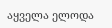აყველა ელოდა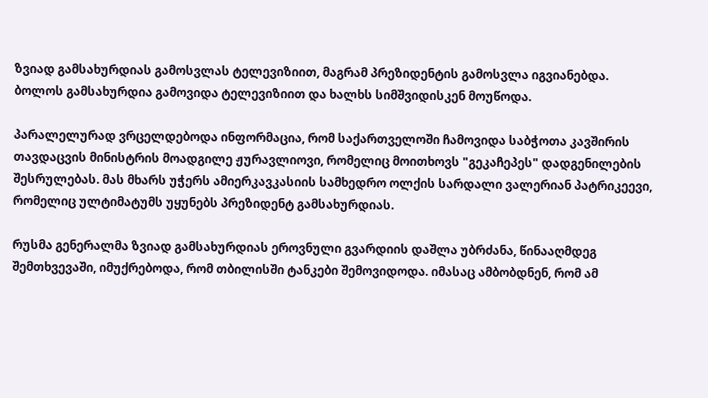ზვიად გამსახურდიას გამოსვლას ტელევიზიით, მაგრამ პრეზიდენტის გამოსვლა იგვიანებდა. ბოლოს გამსახურდია გამოვიდა ტელევიზიით და ხალხს სიმშვიდისკენ მოუწოდა.

პარალელურად ვრცელდებოდა ინფორმაცია, რომ საქართველოში ჩამოვიდა საბჭოთა კავშირის თავდაცვის მინისტრის მოადგილე ჟურავლიოვი, რომელიც მოითხოვს "გეკაჩეპეს" დადგენილების შესრულებას. მას მხარს უჭერს ამიერკავკასიის სამხედრო ოლქის სარდალი ვალერიან პატრიკეევი, რომელიც ულტიმატუმს უყუნებს პრეზიდენტ გამსახურდიას.

რუსმა გენერალმა ზვიად გამსახურდიას ეროვნული გვარდიის დაშლა უბრძანა, წინააღმდეგ შემთხვევაში, იმუქრებოდა, რომ თბილისში ტანკები შემოვიდოდა. იმასაც ამბობდნენ, რომ ამ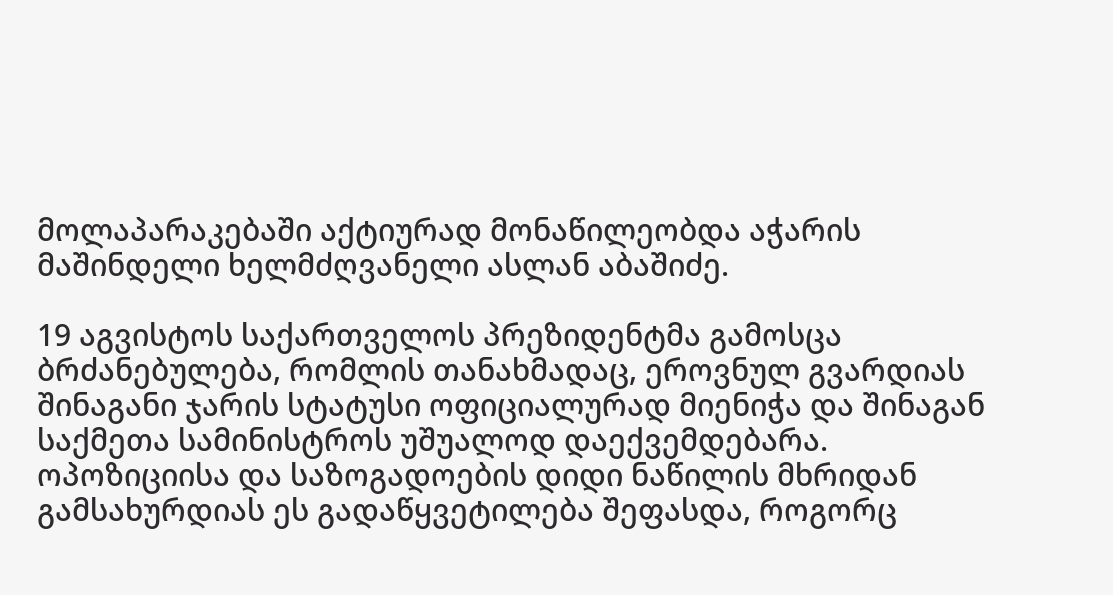მოლაპარაკებაში აქტიურად მონაწილეობდა აჭარის მაშინდელი ხელმძღვანელი ასლან აბაშიძე.

19 აგვისტოს საქართველოს პრეზიდენტმა გამოსცა ბრძანებულება, რომლის თანახმადაც, ეროვნულ გვარდიას შინაგანი ჯარის სტატუსი ოფიციალურად მიენიჭა და შინაგან საქმეთა სამინისტროს უშუალოდ დაექვემდებარა. ოპოზიციისა და საზოგადოების დიდი ნაწილის მხრიდან გამსახურდიას ეს გადაწყვეტილება შეფასდა, როგორც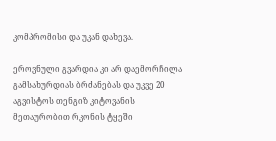კომპრომისი და უკან დახევა.

ეროვნული გვარდია კი არ დაემორჩილა გამსახურდიას ბრძანებას და უკვე 20 აგვისტოს თენგიზ კიტოვანის მეთაურობით რკონის ტყეში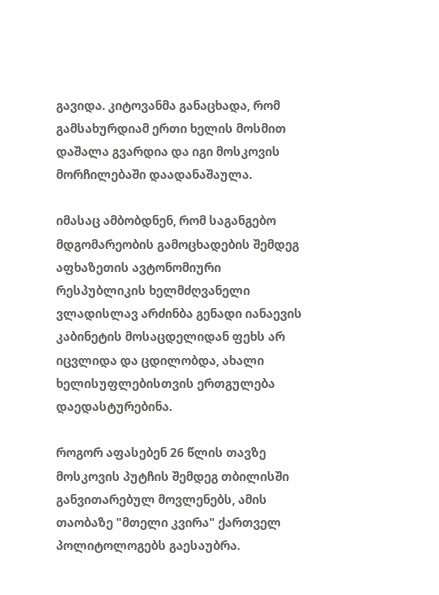გავიდა. კიტოვანმა განაცხადა, რომ გამსახურდიამ ერთი ხელის მოსმით დაშალა გვარდია და იგი მოსკოვის მორჩილებაში დაადანაშაულა.

იმასაც ამბობდნენ, რომ საგანგებო მდგომარეობის გამოცხადების შემდეგ აფხაზეთის ავტონომიური რესპუბლიკის ხელმძღვანელი ვლადისლავ არძინბა გენადი იანაევის კაბინეტის მოსაცდელიდან ფეხს არ იცვლიდა და ცდილობდა, ახალი ხელისუფლებისთვის ერთგულება დაედასტურებინა.

როგორ აფასებენ 26 წლის თავზე მოსკოვის პუტჩის შემდეგ თბილისში განვითარებულ მოვლენებს, ამის თაობაზე "მთელი კვირა" ქართველ პოლიტოლოგებს გაესაუბრა.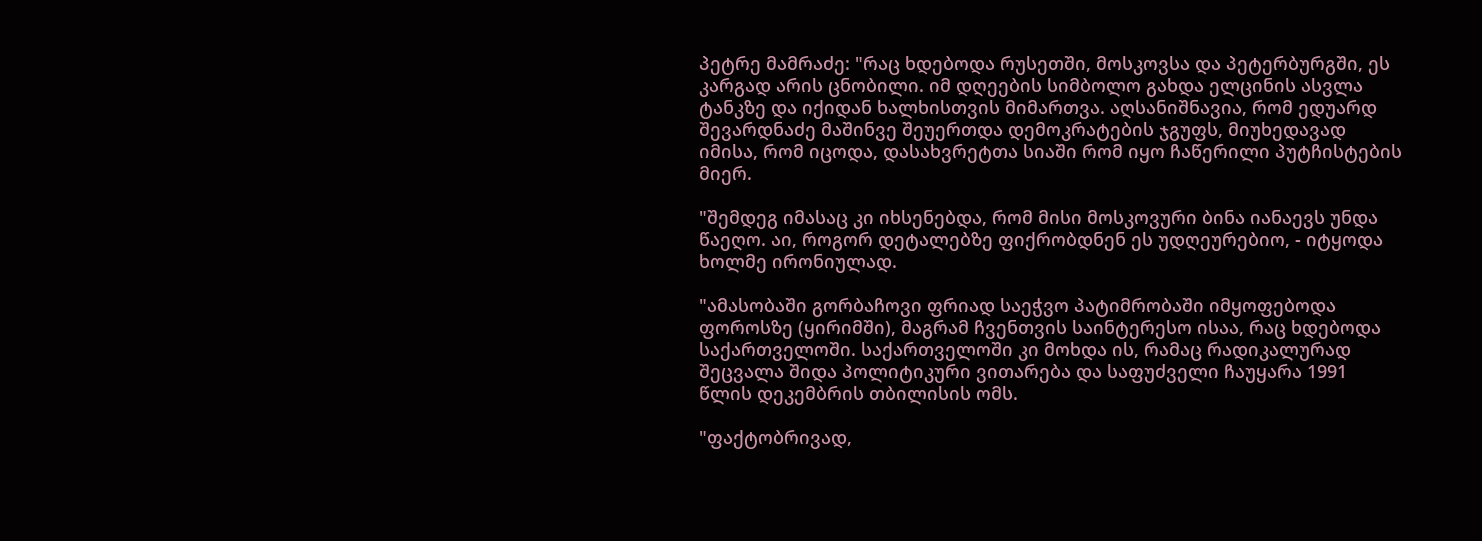პეტრე მამრაძე: "რაც ხდებოდა რუსეთში, მოსკოვსა და პეტერბურგში, ეს კარგად არის ცნობილი. იმ დღეების სიმბოლო გახდა ელცინის ასვლა ტანკზე და იქიდან ხალხისთვის მიმართვა. აღსანიშნავია, რომ ედუარდ შევარდნაძე მაშინვე შეუერთდა დემოკრატების ჯგუფს, მიუხედავად იმისა, რომ იცოდა, დასახვრეტთა სიაში რომ იყო ჩაწერილი პუტჩისტების მიერ.

"შემდეგ იმასაც კი იხსენებდა, რომ მისი მოსკოვური ბინა იანაევს უნდა წაეღო. აი, როგორ დეტალებზე ფიქრობდნენ ეს უდღეურებიო, - იტყოდა ხოლმე ირონიულად.

"ამასობაში გორბაჩოვი ფრიად საეჭვო პატიმრობაში იმყოფებოდა ფოროსზე (ყირიმში), მაგრამ ჩვენთვის საინტერესო ისაა, რაც ხდებოდა საქართველოში. საქართველოში კი მოხდა ის, რამაც რადიკალურად შეცვალა შიდა პოლიტიკური ვითარება და საფუძველი ჩაუყარა 1991 წლის დეკემბრის თბილისის ომს.

"ფაქტობრივად,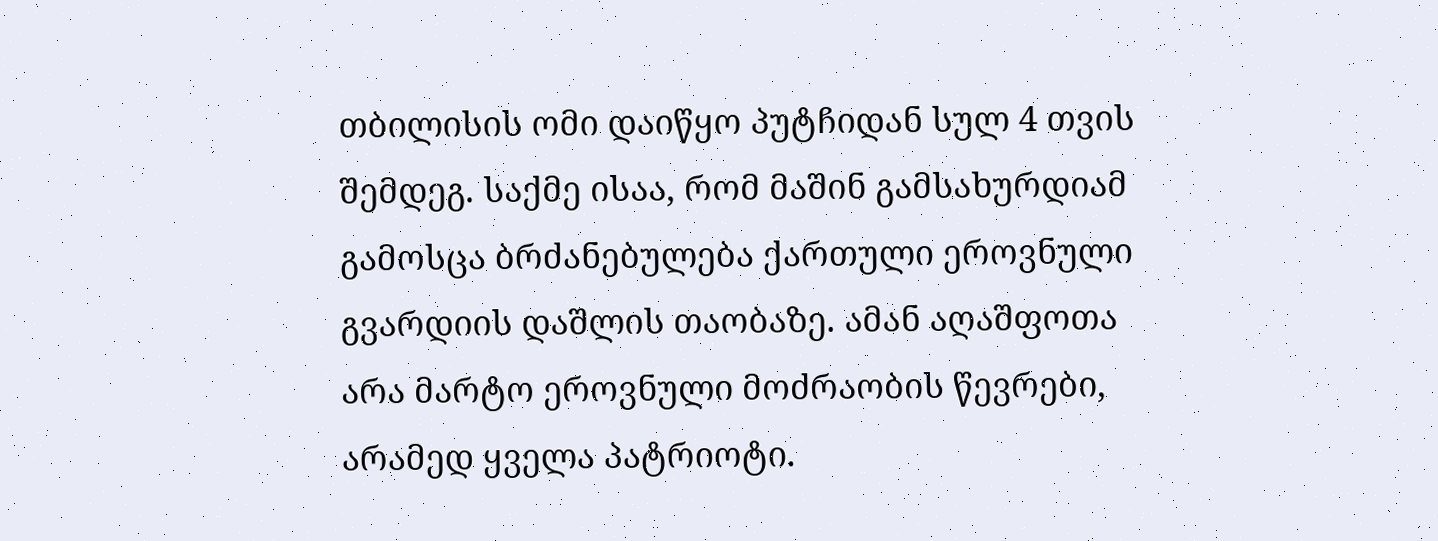თბილისის ომი დაიწყო პუტჩიდან სულ 4 თვის შემდეგ. საქმე ისაა, რომ მაშინ გამსახურდიამ გამოსცა ბრძანებულება ქართული ეროვნული გვარდიის დაშლის თაობაზე. ამან აღაშფოთა არა მარტო ეროვნული მოძრაობის წევრები, არამედ ყველა პატრიოტი.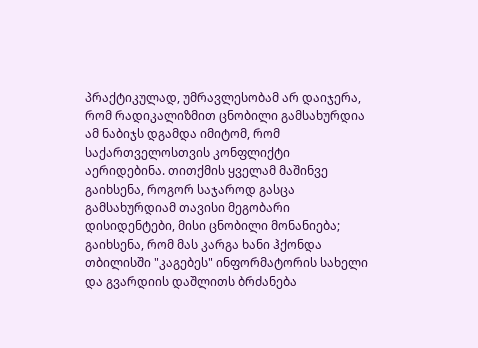პრაქტიკულად, უმრავლესობამ არ დაიჯერა, რომ რადიკალიზმით ცნობილი გამსახურდია ამ ნაბიჯს დგამდა იმიტომ, რომ საქართველოსთვის კონფლიქტი აერიდებინა. თითქმის ყველამ მაშინვე გაიხსენა, როგორ საჯაროდ გასცა გამსახურდიამ თავისი მეგობარი დისიდენტები, მისი ცნობილი მონანიება; გაიხსენა, რომ მას კარგა ხანი ჰქონდა თბილისში "კაგებეს" ინფორმატორის სახელი და გვარდიის დაშლითს ბრძანება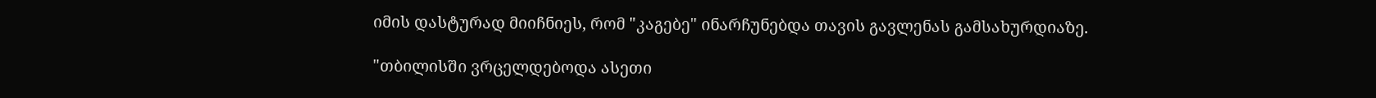იმის დასტურად მიიჩნიეს, რომ "კაგებე" ინარჩუნებდა თავის გავლენას გამსახურდიაზე.

"თბილისში ვრცელდებოდა ასეთი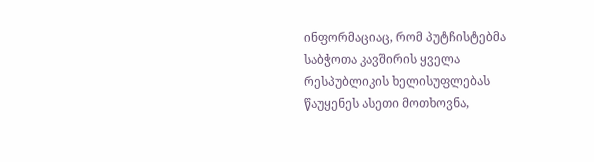ინფორმაციაც, რომ პუტჩისტებმა საბჭოთა კავშირის ყველა რესპუბლიკის ხელისუფლებას წაუყენეს ასეთი მოთხოვნა,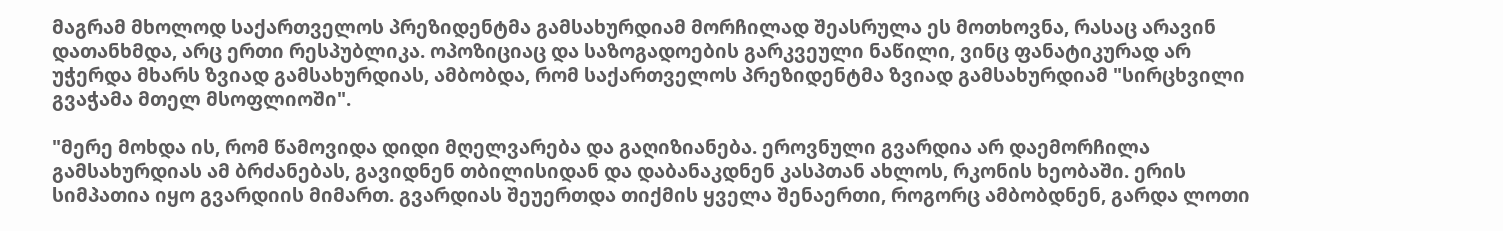მაგრამ მხოლოდ საქართველოს პრეზიდენტმა გამსახურდიამ მორჩილად შეასრულა ეს მოთხოვნა, რასაც არავინ დათანხმდა, არც ერთი რესპუბლიკა. ოპოზიციაც და საზოგადოების გარკვეული ნაწილი, ვინც ფანატიკურად არ უჭერდა მხარს ზვიად გამსახურდიას, ამბობდა, რომ საქართველოს პრეზიდენტმა ზვიად გამსახურდიამ "სირცხვილი გვაჭამა მთელ მსოფლიოში".

"მერე მოხდა ის, რომ წამოვიდა დიდი მღელვარება და გაღიზიანება. ეროვნული გვარდია არ დაემორჩილა გამსახურდიას ამ ბრძანებას, გავიდნენ თბილისიდან და დაბანაკდნენ კასპთან ახლოს, რკონის ხეობაში. ერის სიმპათია იყო გვარდიის მიმართ. გვარდიას შეუერთდა თიქმის ყველა შენაერთი, როგორც ამბობდნენ, გარდა ლოთი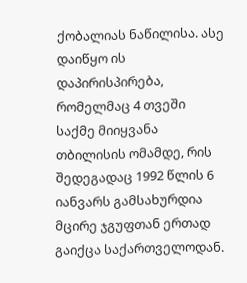ქობალიას ნაწილისა. ასე დაიწყო ის დაპირისპირება, რომელმაც 4 თვეში საქმე მიიყვანა თბილისის ომამდე, რის შედეგადაც 1992 წლის 6 იანვარს გამსახურდია მცირე ჯგუფთან ერთად გაიქცა საქართველოდან.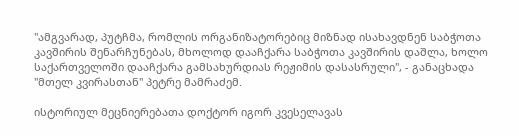"ამგვარად, პუტჩმა, რომლის ორგანიზატორებიც მიზნად ისახავდნენ საბჭოთა კავშირის შენარჩუნებას, მხოლოდ დააჩქარა საბჭოთა კავშირის დაშლა, ხოლო საქართველოში დააჩქარა გამსახურდიას რეჟიმის დასასრული", - განაცხადა "მთელ კვირასთან" პეტრე მამრაძემ.

ისტორიულ მეცნიერებათა დოქტორ იგორ კვესელავას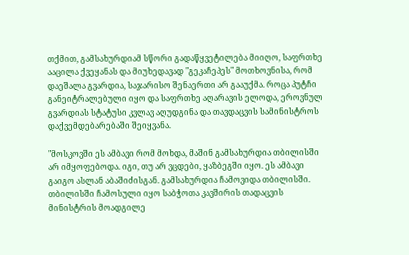თქმით, გამსახურდიამ სწორი გადაწყვეტილება მიიღო, საფრთხე ააცილა ქვეყანას და მიუხედავად "გეკაჩეპეს" მოთხოვნისა, რომ დაეშალა გვარდია, საჯარისო შენაერთი არ გააუქმა. როცა პუტჩი განეიტრალებული იყო და საფრთხე აღარავის ელოდა, ეროვნულ გვარდიას სტატუსი კვლავ აღუდგინა და თავდაცვის სამინისტროს დაქვემდებარებაში შეიყვანა.

"მოსკოვში ეს ამბავი რომ მოხდა, მაშინ გამსახურდია თბილისში არ იმყოფებოდა. იგი, თუ არ ვცდები, ყაზბეგში იყო. ეს ამბავი გაიგო ასლან აბაშიძისგან. გამსახურდია ჩამოვიდა თბილისში. თბილისში ჩამოსული იყო საბჭოთა კავშირის თადაცვის მინისტრის მოადგილე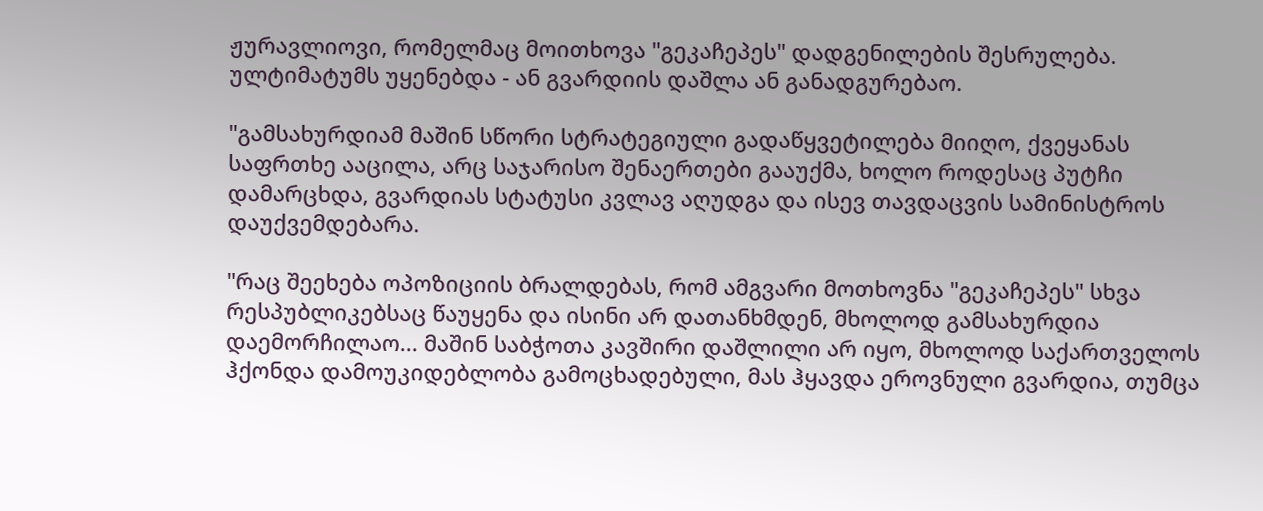ჟურავლიოვი, რომელმაც მოითხოვა "გეკაჩეპეს" დადგენილების შესრულება. ულტიმატუმს უყენებდა - ან გვარდიის დაშლა ან განადგურებაო.

"გამსახურდიამ მაშინ სწორი სტრატეგიული გადაწყვეტილება მიიღო, ქვეყანას საფრთხე ააცილა, არც საჯარისო შენაერთები გააუქმა, ხოლო როდესაც პუტჩი დამარცხდა, გვარდიას სტატუსი კვლავ აღუდგა და ისევ თავდაცვის სამინისტროს დაუქვემდებარა.

"რაც შეეხება ოპოზიციის ბრალდებას, რომ ამგვარი მოთხოვნა "გეკაჩეპეს" სხვა რესპუბლიკებსაც წაუყენა და ისინი არ დათანხმდენ, მხოლოდ გამსახურდია დაემორჩილაო... მაშინ საბჭოთა კავშირი დაშლილი არ იყო, მხოლოდ საქართველოს ჰქონდა დამოუკიდებლობა გამოცხადებული, მას ჰყავდა ეროვნული გვარდია, თუმცა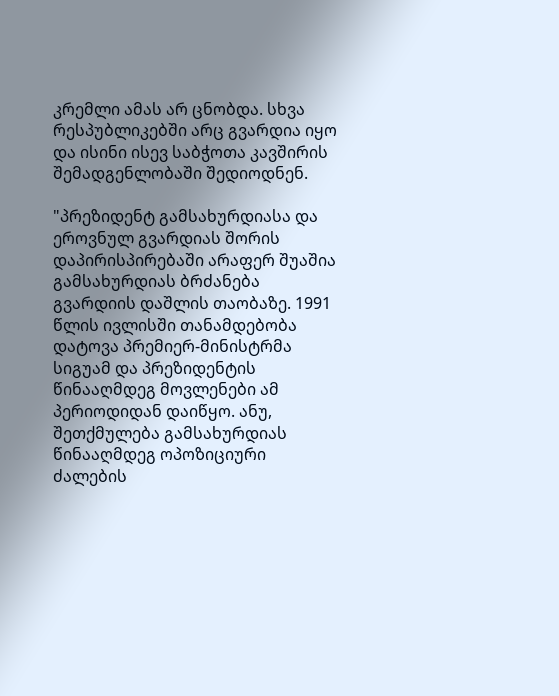კრემლი ამას არ ცნობდა. სხვა რესპუბლიკებში არც გვარდია იყო და ისინი ისევ საბჭოთა კავშირის შემადგენლობაში შედიოდნენ.

"პრეზიდენტ გამსახურდიასა და ეროვნულ გვარდიას შორის დაპირისპირებაში არაფერ შუაშია გამსახურდიას ბრძანება გვარდიის დაშლის თაობაზე. 1991 წლის ივლისში თანამდებობა დატოვა პრემიერ-მინისტრმა სიგუამ და პრეზიდენტის წინააღმდეგ მოვლენები ამ პერიოდიდან დაიწყო. ანუ, შეთქმულება გამსახურდიას წინააღმდეგ ოპოზიციური ძალების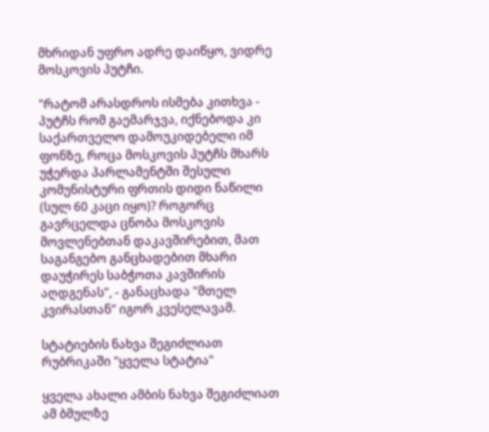მხრიდან უფრო ადრე დაიწყო, ვიდრე მოსკოვის პუტჩი.

"რატომ არასდროს ისმება კითხვა - პუტჩს რომ გაემარჯვა, იქნებოდა კი საქართველო დამოუკიდებელი იმ ფონზე, როცა მოსკოვის პუტჩს მხარს უჭერდა პარლამენტში შესული კომუნისტური ფრთის დიდი ნაწილი (სულ 60 კაცი იყო)? როგორც გავრცელდა ცნობა მოსკოვის მოვლენებთან დაკავშირებით, მათ საგანგებო განცხადებით მხარი დაუჭირეს საბჭოთა კავშირის აღდგენას", - განაცხადა "მთელ კვირასთან" იგორ კვესელავამ.

სტატიების ნახვა შეგიძლიათ რუბრიკაში "ყველა სტატია"

ყველა ახალი ამბის ნახვა შეგიძლიათ ამ ბმულზე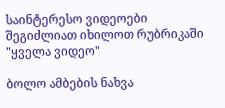საინტერესო ვიდეოები შეგიძლიათ იხილოთ რუბრიკაში "ყველა ვიდეო"

ბოლო ამბების ნახვა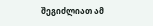შეგიძლიათ ამ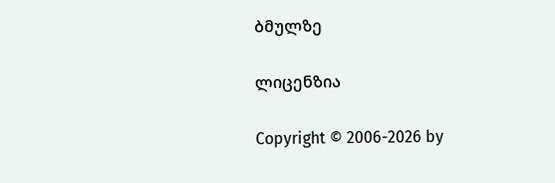ბმულზე

ლიცენზია

Copyright © 2006-2026 by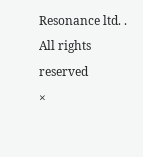Resonance ltd. . All rights reserved
×